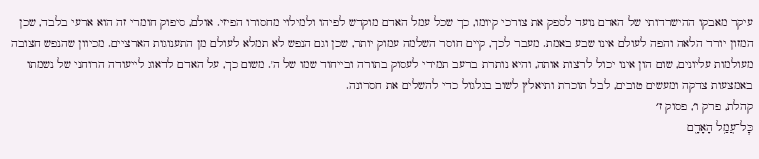עיקר מאבקו ההישרדותי של האדם נועד לספק את צורכי קיומו, כך שכל עמל האדם מוקדש לפיהו ולמילוי מחסורו הפיזי. אולם, סיפוק חומרי זה הוא ארעי בלבד, שכן המזון יורד הלאה והפה לעולם אינו שבע באמת. מעבר לכך, קיים חוסר השלמה עמוק יותר, שכן וגם הנפש לא תמלא לעולם מן התענוגות הארציים. מכיוון שהנפש חצובה מעולמות עליונים, שום הון אינו יכול לרצות אותה, והיא נותרת ברעב תמידי לעסוק בתורה ובייחוד שמו של ה'. משום כך, על האדם לדאוג לייעודה הרוחני של נשמתו באמצעות צדקה ומעשים טובים, לבל תוכרת ותיאלץ לשוב בגלגול כדי להשלים את חסרונה.
קהלת, פרק ו׳, פסוק ז׳
כׇּל־עֲמַ֥ל הָאָדָ֖ם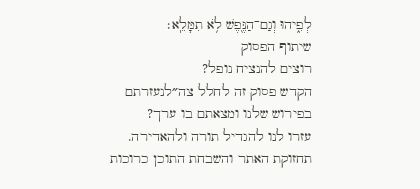לְפִ֑יהוּ וְגַם־הַנֶּ֖פֶשׁ לֹ֥א תִמָּלֵֽא׃
שיתוף הפסוק
רוצים להנציח נופל?
הקדש פסוק זה לחלל צה״לנעזרתם בפירוש שלנו ומצאתם בו ערך?
עזרו לנו להגדיל תורה ולהאדירה. תחזוקת האתר והשבחת התוכן כרוכות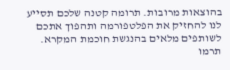בהוצאות מרובות. תרומה קטנה שלכם תסייע לנו להחזיק את הפלטפורמה ותהפוך אתכם לשותפים מלאים בהנגשת חוכמת המקרא.
תרמו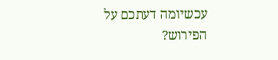עכשיומה דעתכם על הפירוש?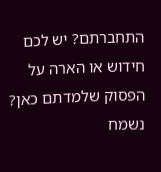התחברתם? יש לכם חידוש או הארה על הפסוק שלמדתם כאן? נשמח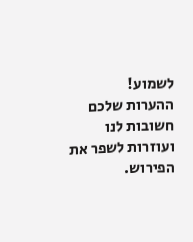לשמוע!
ההערות שלכם חשובות לנו ועוזרות לשפר את הפירוש.